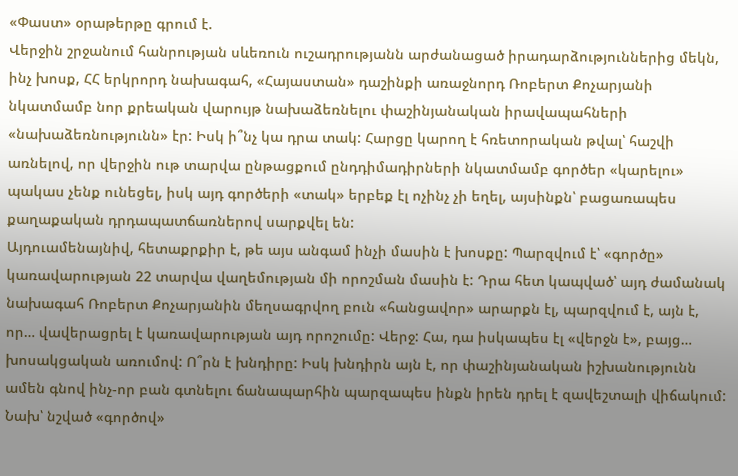«Փաստ» օրաթերթը գրում է.
Վերջին շրջանում հանրության սևեռուն ուշադրությանն արժանացած իրադարձություններից մեկն, ինչ խոսք, ՀՀ երկրորդ նախագահ, «Հայաստան» դաշինքի առաջնորդ Ռոբերտ Քոչարյանի նկատմամբ նոր քրեական վարույթ նախաձեռնելու փաշինյանական իրավապահների «նախաձեռնությունն» էր: Իսկ ի՞նչ կա դրա տակ: Հարցը կարող է հռետորական թվալ՝ հաշվի առնելով, որ վերջին ութ տարվա ընթացքում ընդդիմադիրների նկատմամբ գործեր «կարելու» պակաս չենք ունեցել, իսկ այդ գործերի «տակ» երբեք էլ ոչինչ չի եղել, այսինքն՝ բացառապես քաղաքական դրդապատճառներով սարքվել են:
Այդուամենայնիվ, հետաքրքիր է, թե այս անգամ ինչի մասին է խոսքը: Պարզվում է՝ «գործը» կառավարության 22 տարվա վաղեմության մի որոշման մասին է: Դրա հետ կապված՝ այդ ժամանակ նախագահ Ռոբերտ Քոչարյանին մեղսագրվող բուն «հանցավոր» արարքն էլ, պարզվում է, այն է, որ… վավերացրել է կառավարության այդ որոշումը: Վերջ: Հա, դա իսկապես էլ «վերջն է», բայց… խոսակցական առումով: Ո՞րն է խնդիրը: Իսկ խնդիրն այն է, որ փաշինյանական իշխանությունն ամեն գնով ինչ-որ բան գտնելու ճանապարհին պարզապես ինքն իրեն դրել է զավեշտալի վիճակում:
Նախ՝ նշված «գործով»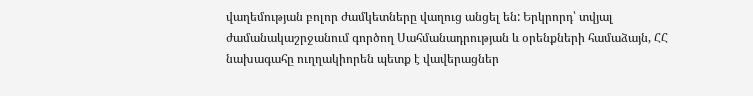վաղեմության բոլոր ժամկետները վաղուց անցել են: Երկրորդ՝ տվյալ ժամանակաշրջանում գործող Սահմանադրության և օրենքների համաձայն, ՀՀ նախագահը ուղղակիորեն պետք է վավերացներ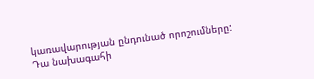կառավարության ընդունած որոշումները: Դա նախագահի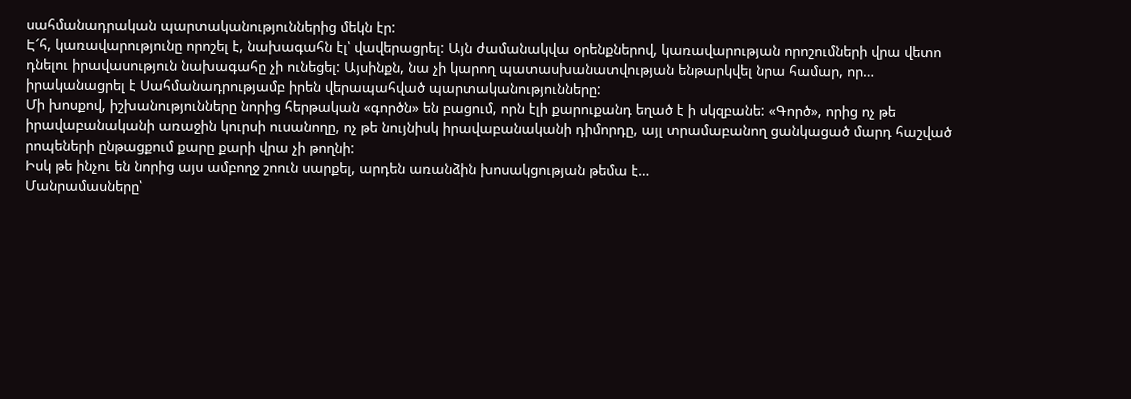սահմանադրական պարտականություններից մեկն էր:
Է՜հ, կառավարությունը որոշել է, նախագահն էլ՝ վավերացրել: Այն ժամանակվա օրենքներով, կառավարության որոշումների վրա վետո դնելու իրավասություն նախագահը չի ունեցել: Այսինքն, նա չի կարող պատասխանատվության ենթարկվել նրա համար, որ… իրականացրել է Սահմանադրությամբ իրեն վերապահված պարտականությունները:
Մի խոսքով, իշխանությունները նորից հերթական «գործն» են բացում, որն էլի քարուքանդ եղած է ի սկզբանե: «Գործ», որից ոչ թե իրավաբանականի առաջին կուրսի ուսանողը, ոչ թե նույնիսկ իրավաբանականի դիմորդը, այլ տրամաբանող ցանկացած մարդ հաշված րոպեների ընթացքում քարը քարի վրա չի թողնի:
Իսկ թե ինչու են նորից այս ամբողջ շոուն սարքել, արդեն առանձին խոսակցության թեմա է…
Մանրամասները՝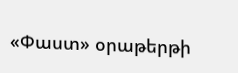«Փաստ» օրաթերթի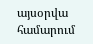այսօրվա համարում